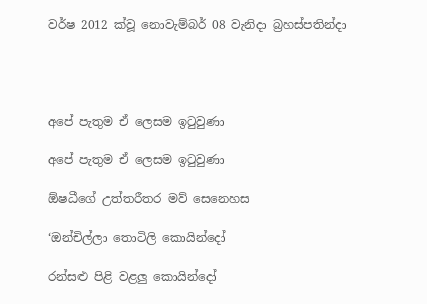වර්ෂ 2012 ක්වූ නොවැම්බර් 08 වැනිදා බ්‍රහස්පතින්දා




අපේ පැතුම ඒ ලෙසම ඉටුවුණා

අපේ පැතුම ඒ ලෙසම ඉටුවුණා

ඕෂධීගේ උත්තරීතර මව් සෙනෙහස

‘ඔන්චිල්ලා තොටිලි කොයින්දෝ

රන්සළු පිළි වළලු කොයින්දෝ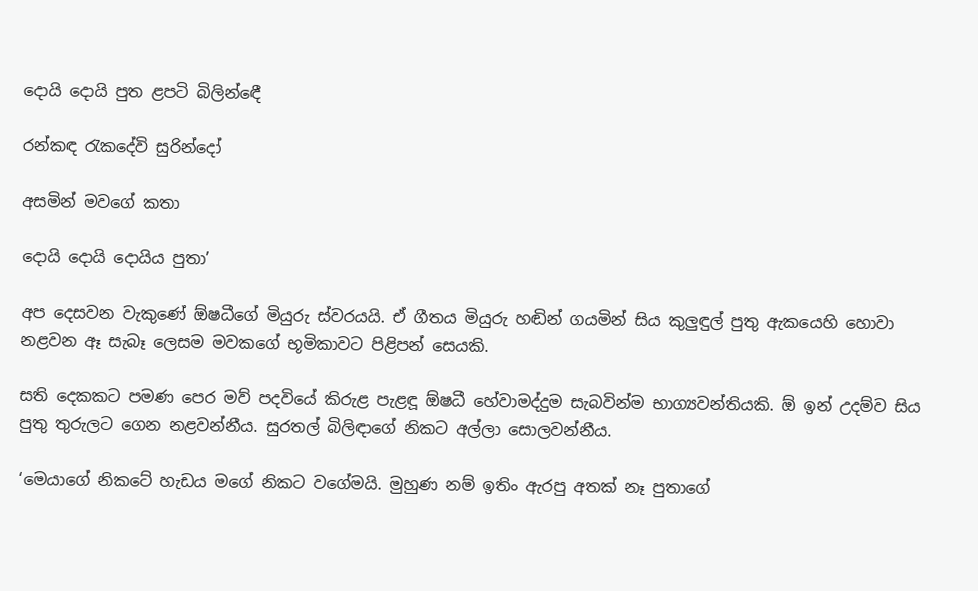දොයි දොයි පුත ළපටි බිලින්ඳෙී

රන්කඳ රැකදේවි සුරින්දෝ

අසමින් මවගේ කතා

දොයි දොයි දොයිය පුතා’

අප දෙසවන වැකුණේ ඕෂධීගේ මියුරු ස්වරයයි. ඒ ගීතය මියුරු හඬින් ගයමින් සිය කුලුඳුල් පුතු ඇකයෙහි හොවා නළවන ඈ සැබෑ ලෙසම මවකගේ භූමිකාවට පිළිපන් සෙයකි.

සති දෙකකට පමණ පෙර මව් පදවියේ කිරුළ පැළඳූ ඕෂධී හේවාමද්දුම සැබවින්ම භාග්‍යවන්තියකි. ඕ ඉන් උදම්ව සිය පුතු තුරුලට ගෙන නළවන්නීය. සුරතල් බිලිඳාගේ නිකට අල්ලා සොලවන්නීය.

‘මෙයාගේ නිකටේ හැඩය මගේ නිකට වගේමයි. මුහුණ නම් ඉතිං ඇරපු අතක් නෑ පුතාගේ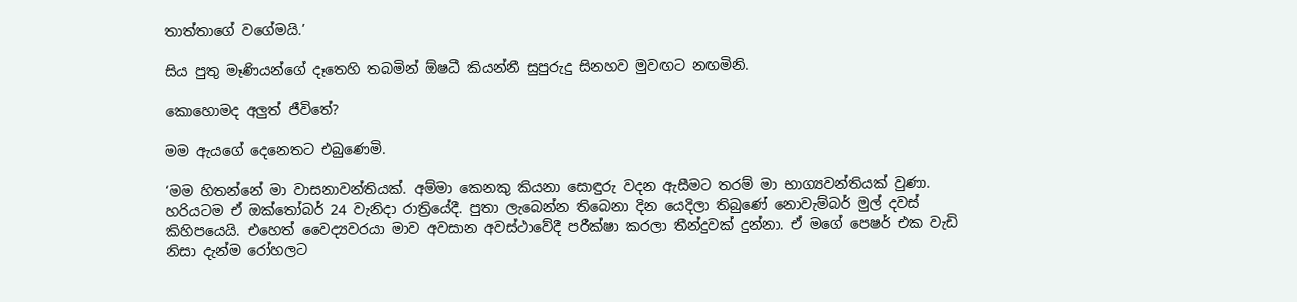තාත්තාගේ වගේමයි.’

සිය පුතු මෑණියන්ගේ දෑතෙහි තබමින් ඕෂධී කියන්නී සුපුරුදු සිනහව මුවඟට නඟමිනි.

කොහොමද අලුත් ජීවිතේ?

මම ඇයගේ දෙනෙතට එබුණෙමි.

‘මම හිතන්නේ මා වාසනාවන්තියක්. අම්මා කෙනකු කියනා සොඳුරු වදන ඇසීමට තරම් මා භාග්‍යවන්තියක් වුණා. හරියටම ඒ ඔක්තෝබර් 24 වැනිදා රාත්‍රියේදී. පුතා ලැබෙන්න තිබෙනා දින යෙදිලා තිබුණේ නොවැම්බර් මුල් දවස් කිහිපයෙයි. එහෙත් වෛද්‍යවරයා මාව අවසාන අවස්ථාවේදී පරීක්ෂා කරලා තීන්දුවක් දුන්නා. ඒ මගේ පෙෂර් එක වැඩි නිසා දැන්ම රෝහලට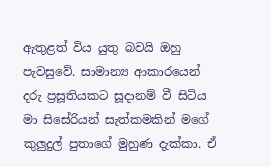ඇතුළත් විය යුතු බවයි ඔහු පැවසුවේ. සාමාන්‍ය ආකාරයෙන් දරු ප්‍රසූතියකට සූදානම් වී සිටිය මා සිසේරියන් සැත්කමකින් මගේ කුලුදුල් පුතාගේ මුහුණ දැක්කා. ඒ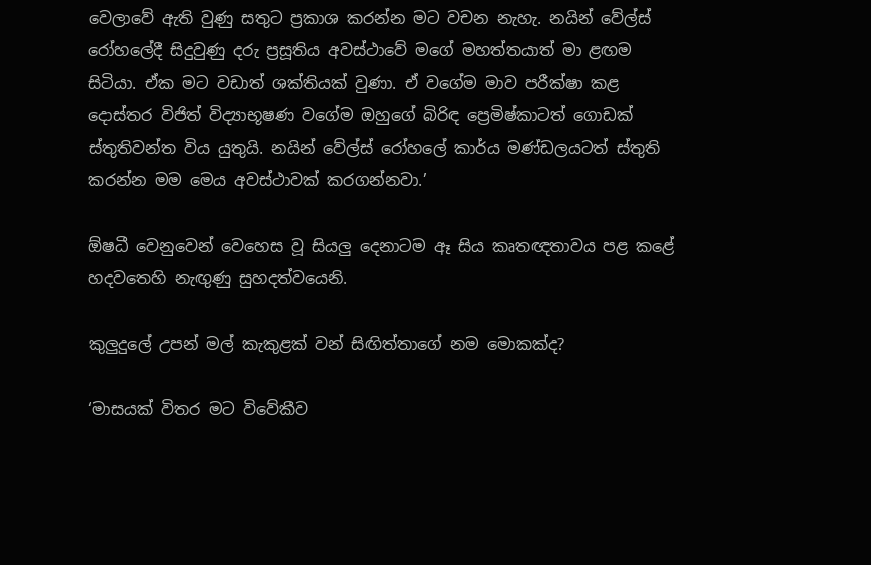වෙලාවේ ඇති වුණු සතුට ප්‍රකාශ කරන්න මට වචන නැහැ. නයින් වේල්ස් රෝහලේදී සිදුවුණු දරු ප්‍රසූතිය අවස්ථාවේ මගේ මහත්තයාත් මා ළඟම සිටියා. ඒක මට වඩාත් ශක්තියක් වුණා. ඒ වගේම මාව පරීක්ෂා කළ දොස්තර විජිත් විද්‍යාභූෂණ වගේම ඔහුගේ බිරිඳ ප්‍රෙමිෂ්කාටත් ගොඩක් ස්තුතිවන්ත විය යුතුයි. නයින් වේල්ස් රෝහලේ කාර්ය මණ්ඩලයටත් ස්තුති කරන්න මම මෙය අවස්ථාවක් කරගන්නවා.’

ඕෂධී වෙනුවෙන් වෙහෙස වූ සියලු දෙනාටම ඈ සිය කෘතඥතාවය පළ කළේ හදවතෙහි නැඟුණු සුහදත්වයෙනි.

කුලුදුලේ උපන් මල් කැකුළක් වන් සිඟිත්තාගේ නම මොකක්ද?

‘මාසයක් විතර මට විවේකීව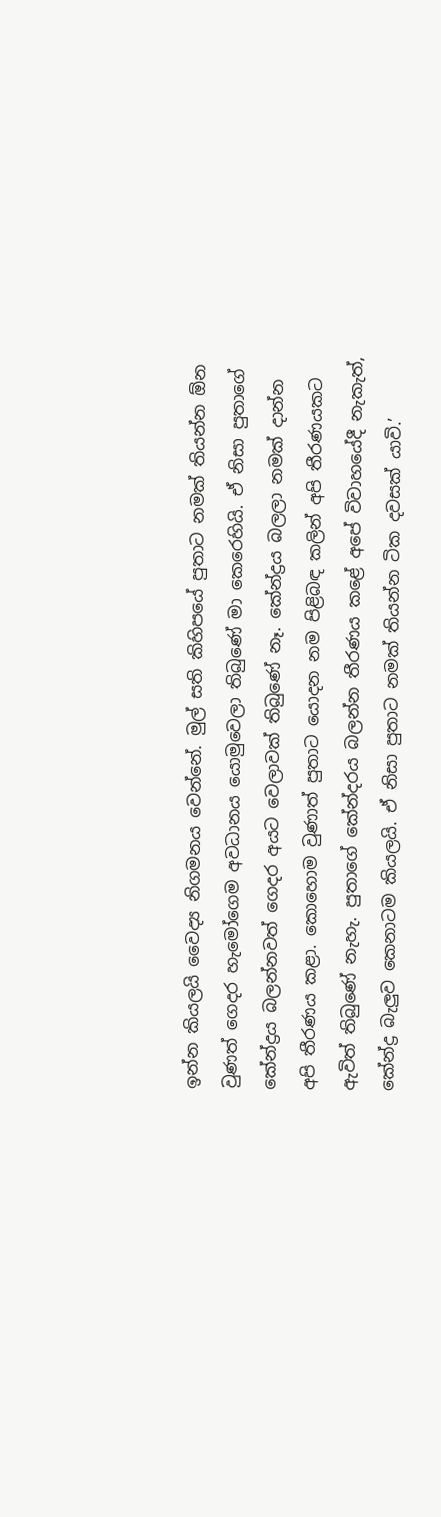ඉන්න කියලයි වෛද්‍ය නිගමනය වෙන්නේ. මුල් සති කිහිපයේ පුතාට නමක් තියන්න ඕන වුණත් ගෙදර හැමෝගෙම අවධානය යොමුවෙලා තිබුණේ මා කෙරෙහියි. ඒ නිසා පුතාගේ කේන්ද්‍රය බලන්නවත් ගෙදර අයට වෙලාවක් තිබුණේ නෑ. කේන්ද්‍රය බලලා නමක් දාන්න අපි තීරණය කළා. කොහොම වුණාත් පුතාට යොදන නම පිළිබඳ කලින් අපි තීරණයකට ඇවිත් තිබුණේ නැහැ. පුතාගේ කේන්දරය බලන්න තීරණය කළේ අපේ විවාහයේදී නැකැත්, කේන්ද්‍ර බැලුව කෙනාටම කියලයි. ඒ නිසා පුතාට නමක් තියන්න ටික දවසක් යාවි.’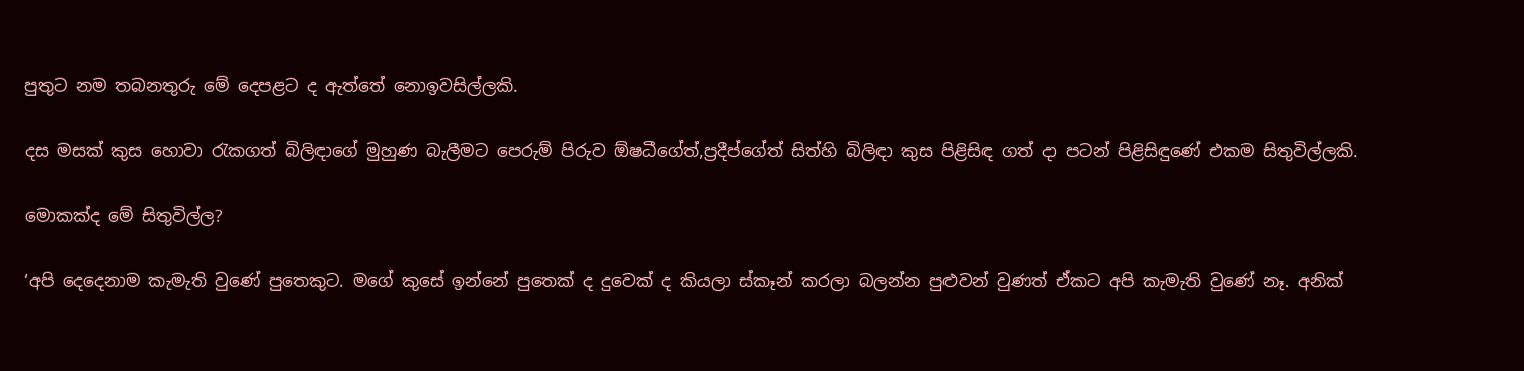පුතුට නම තබනතුරු මේ දෙපළට ද ඇත්තේ නොඉවසිල්ලකි.

දස මසක් කුස හොවා රැකගත් බිලිඳාගේ මුහුණ බැලීමට පෙරුම් පිරුව ඕෂධීගේත්,ප්‍රදීප්ගේත් සිත්හි බිලිඳා කුස පිළිසිඳ ගත් දා පටන් පිළිසිඳුණේ එකම සිතුවිල්ලකි.

මොකක්ද මේ සිතුවිල්ල?

‘අපි දෙදෙනාම කැමැති වුණේ පුතෙකුට. මගේ කුසේ ඉන්නේ පුතෙක් ද දුවෙක් ද කියලා ස්කෑන් කරලා බලන්න පුළුවන් වුණත් ඒකට අපි කැමැති වුණේ නෑ. අනික්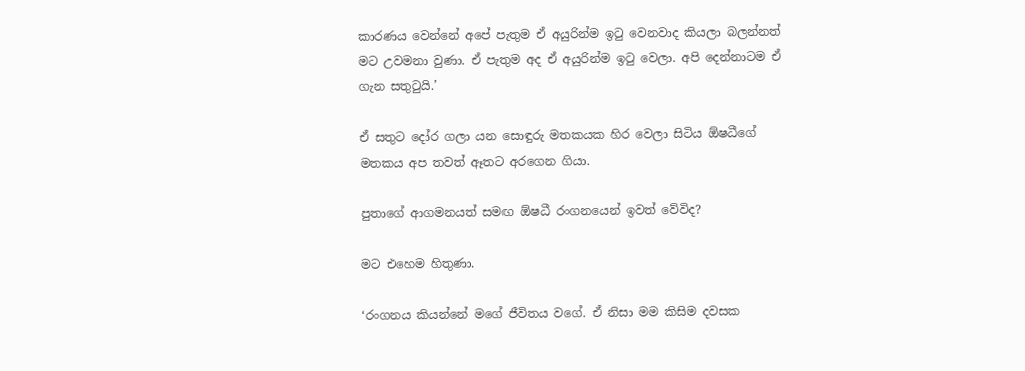කාරණය වෙන්නේ අපේ පැතුම ඒ අයුරින්ම ඉටු වෙනවාද කියලා බලන්නත් මට උවමනා වුණා. ඒ පැතුම අද ඒ අයුරින්ම ඉටු වෙලා. අපි දෙන්නාටම ඒ ගැන සතුටුයි.’

ඒ සතුට දෝර ගලා යන සොඳුරු මතකයක හිර වෙලා සිටිය ඕෂධීගේ මතකය අප තවත් ඈතට අරගෙන ගියා.

පුතාගේ ආගමනයත් සමඟ ඕෂධී රංගනයෙන් ඉවත් වේවිද?

මට එහෙම හිතුණා.

‘රංගනය කියන්නේ මගේ ජීවිතය වගේ. ඒ නිසා මම කිසිම දවසක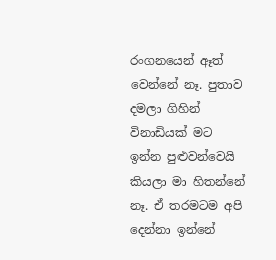රංගනයෙන් ඈත් වෙන්නේ නෑ. පුතාව දමලා ගිහින් විනාඩියක් මට ඉන්න පුළුවන්වෙයි කියලා මා හිතන්නේ නෑ. ඒ තරමටම අපි දෙන්නා ඉන්නේ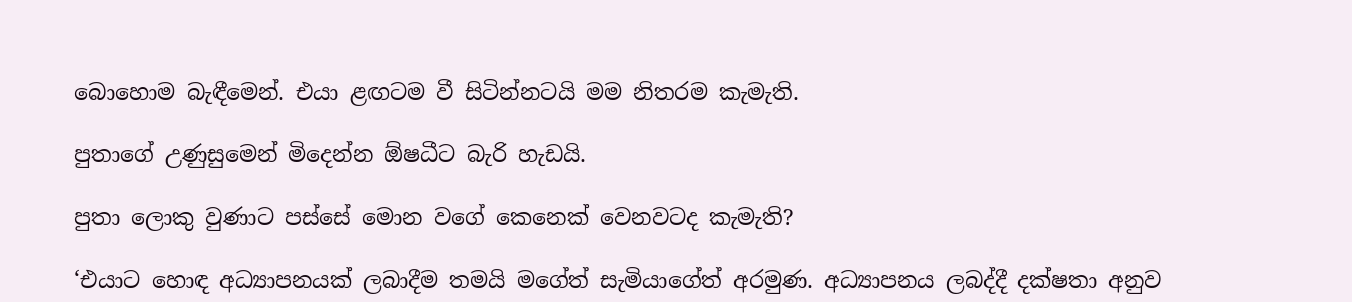බොහොම බැඳීමෙන්. එයා ළඟටම වී සිටින්නටයි මම නිතරම කැමැති.

පුතාගේ උණුසුමෙන් මිදෙන්න ඕෂධීට බැරි හැඩයි.

පුතා ලොකු වුණාට පස්සේ මොන වගේ කෙනෙක් වෙනවටද කැමැති?

‘එයාට හොඳ අධ්‍යාපනයක් ලබාදීම තමයි මගේත් සැමියාගේත් අරමුණ. අධ්‍යාපනය ලබද්දී දක්ෂතා අනුව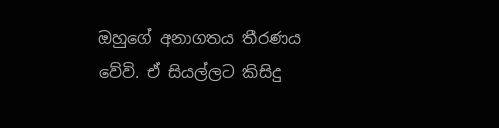ඔහුගේ අනාගතය තීරණය වේවි. ඒ සියල්ලට කිසිදු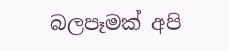බලපෑමක් අපි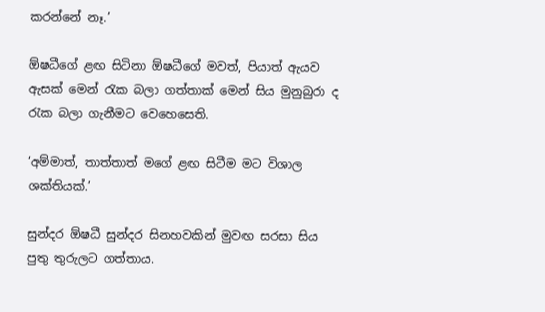කරන්නේ නෑ.’

ඕෂධීගේ ළඟ සිටිනා ඕෂධීගේ මවත්, පියාත් ඇයව ඇසක් මෙන් රැක බලා ගත්තාක් මෙන් සිය මුනුබුරා ද රැක බලා ගැනීමට වෙහෙසෙති.

‘අම්මාත්, තාත්තාත් මගේ ළඟ සිටීම මට විශාල ශක්තියක්.’

සුන්දර ඕෂධී සුන්දර සිනහවකින් මුවඟ සරසා සිය පුතු තුරුලට ගත්තාය.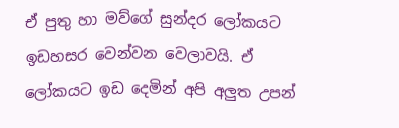ඒ පුතු හා මව්ගේ සුන්දර ලෝකයට ඉඩහසර වෙන්වන වෙලාවයි. ඒ ලෝකයට ඉඩ දෙමින් අපි අලුත උපන්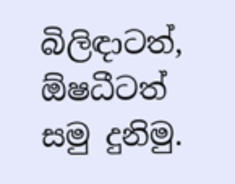බිලිඳාටත්, ඕෂධීටත් සමු දුනිමු.